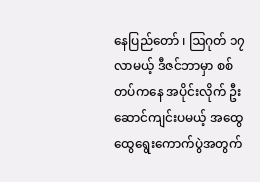နေပြည်တော် ၊ ဩဂုတ် ၁၇
လာမယ့် ဒီဇင်ဘာမှာ စစ်တပ်ကနေ အပိုင်းလိုက် ဦးဆောင်ကျင်းပမယ့် အထွေထွေရွေးကောက်ပွဲအတွက်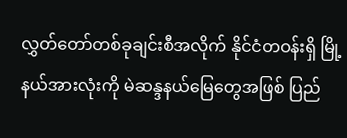လွှတ်တော်တစ်ခုချင်းစီအလိုက် နိုင်ငံတဝန်းရှိ မြို့နယ်အားလုံးကို မဲဆန္ဒနယ်မြေတွေအဖြစ် ပြည်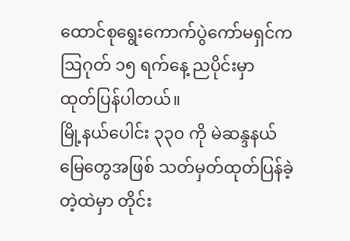ထောင်စုရွေးကောက်ပွဲကော်မရှင်က ဩဂုတ် ၁၅ ရက်နေ့ ညပိုင်းမှာ ထုတ်ပြန်ပါတယ်။
မြို့နယ်ပေါင်း ၃၃၀ ကို မဲဆန္ဒနယ်မြေတွေအဖြစ် သတ်မှတ်ထုတ်ပြန်ခဲ့တဲ့ထဲမှာ တိုင်း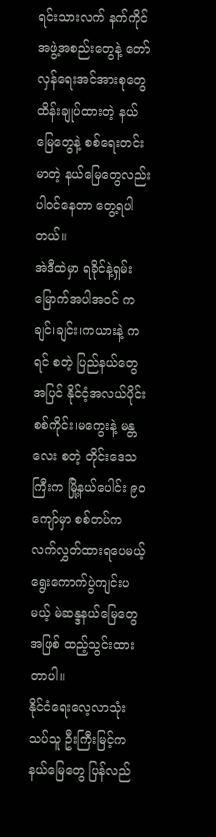ရင်းသားလက် နက်ကိုင်အဖွဲ့အစည်းတွေနဲ့ တော်လှန်ရေးအင်အားစုတွေ ထိန်းချုပ်ထားတဲ့ နယ်မြေတွေနဲ့ စစ်ရေးတင်းမာတဲ့ နယ်မြေတွေလည်း ပါဝင်နေတာ တွေ့ရပါတယ်။
အဲဒီထဲမှာ ရခိုင်နဲ့ရှမ်းမြောက်အပါအဝင် ကချင်၊ချင်း၊ကယားနဲ့ ကရင် စတဲ့ ပြည်နယ်တွေအပြင် နိုင်ငံ့အလယ်ပိုင်း စစ်ကိုင်း၊မကွေးနဲ့ မန္တလေး စတဲ့ တိုင်းဒေသကြီးက မြို့နယ်ပေါင်း ၉၀ ကျော်မှာ စစ်တပ်က လက်လွှတ်ထားရပေမယ့် ရွေးကောက်ပွဲကျင်းပမယ့် မဲဆန္ဒနယ်မြေတွေအဖြစ် ထည့်သွင်းထားတာပါ။
နိုင်ငံရေးလေ့လာသုံးသပ်သူ ဦးကြီးမြင့်က နယ်မြေတွေ ပြန်လည်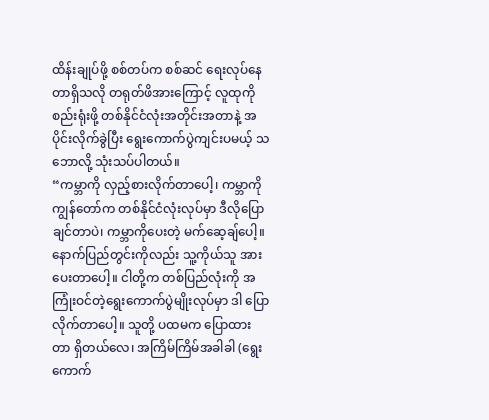ထိန်းချုပ်ဖို့ စစ်တပ်က စစ်ဆင် ရေးလုပ်နေတာရှိသလို တရုတ်ဖိအားကြောင့် လူထုကို စည်းရုံးဖို့ တစ်နိုင်ငံလုံးအတိုင်းအတာနဲ့ အပိုင်းလိုက်ခွဲပြီး ရွေးကောက်ပွဲကျင်းပမယ့် သဘောလို့ သုံးသပ်ပါတယ်။
“ကမ္ဘာကို လှည့်စားလိုက်တာပေါ့၊ ကမ္ဘာကို ကျွန်တော်က တစ်နိုင်ငံလုံးလုပ်မှာ ဒီလိုပြောချင်တာပဲ၊ ကမ္ဘာကိုပေးတဲ့ မက်ဆေ့ချ်ပေါ့။ နောက်ပြည်တွင်းကိုလည်း သူ့ကိုယ်သူ အားပေးတာပေါ့။ ငါတို့က တစ်ပြည်လုံးကို အကြုံးဝင်တဲ့ရွေးကောက်ပွဲမျိုးလုပ်မှာ ဒါ ပြောလိုက်တာပေါ့။ သူတို့ ပထမက ပြောထားတာ ရှိတယ်လေ၊ အကြိမ်ကြိမ်အခါခါ (ရွေးကောက်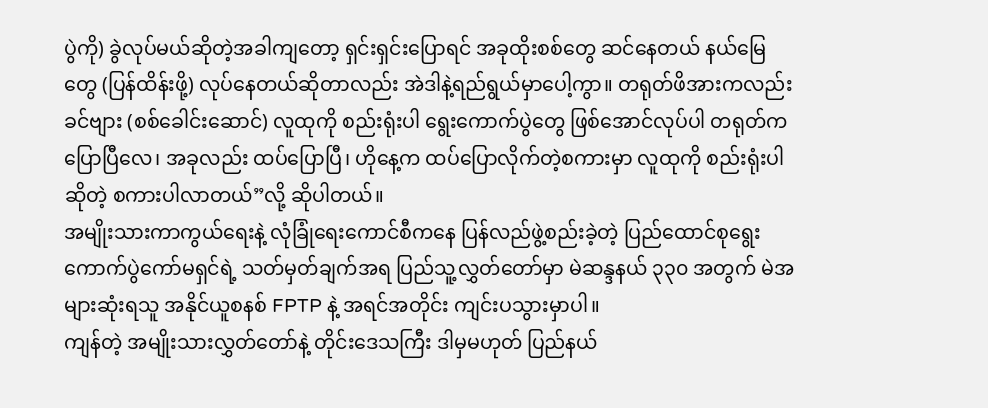ပွဲကို) ခွဲလုပ်မယ်ဆိုတဲ့အခါကျတော့ ရှင်းရှင်းပြောရင် အခုထိုးစစ်တွေ ဆင်နေတယ် နယ်မြေတွေ (ပြန်ထိန်းဖို့) လုပ်နေတယ်ဆိုတာလည်း အဲဒါနဲ့ရည်ရွယ်မှာပေါ့ကွာ။ တရုတ်ဖိအားကလည်း ခင်ဗျား (စစ်ခေါင်းဆောင်) လူထုကို စည်းရုံးပါ ရွေးကောက်ပွဲတွေ ဖြစ်အောင်လုပ်ပါ တရုတ်ကပြောပြီလေ၊ အခုလည်း ထပ်ပြောပြီ၊ ဟိုနေ့က ထပ်ပြောလိုက်တဲ့စကားမှာ လူထုကို စည်းရုံးပါဆိုတဲ့ စကားပါလာတယ်”လို့ ဆိုပါတယ်။
အမျိုးသားကာကွယ်ရေးနဲ့ လုံခြုံရေးကောင်စီကနေ ပြန်လည်ဖွဲ့စည်းခဲ့တဲ့ ပြည်ထောင်စုရွေး ကောက်ပွဲကော်မရှင်ရဲ့ သတ်မှတ်ချက်အရ ပြည်သူ့လွှတ်တော်မှာ မဲဆန္ဒနယ် ၃၃၀ အတွက် မဲအများဆုံးရသူ အနိုင်ယူစနစ် FPTP နဲ့ အရင်အတိုင်း ကျင်းပသွားမှာပါ။
ကျန်တဲ့ အမျိုးသားလွှတ်တော်နဲ့ တိုင်းဒေသကြီး ဒါမှမဟုတ် ပြည်နယ်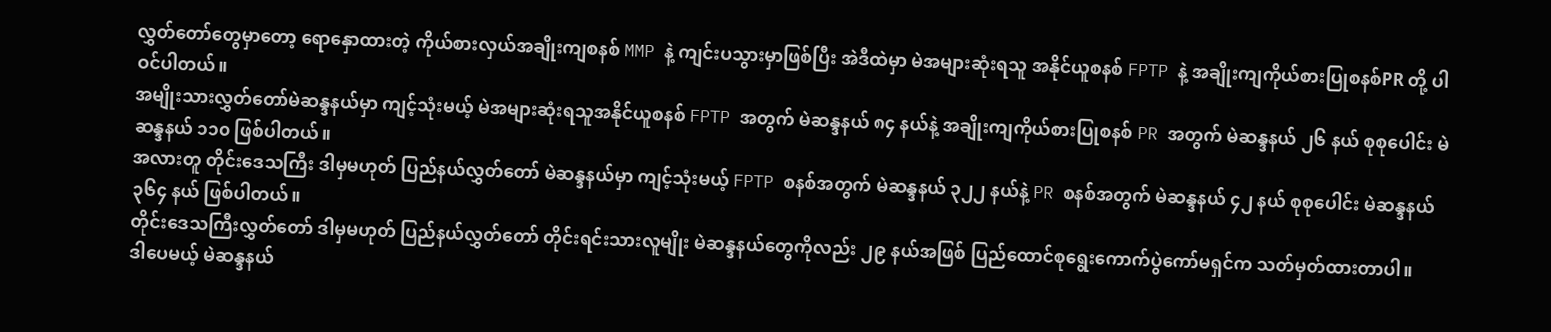လွှတ်တော်တွေမှာတော့ ရောနှောထားတဲ့ ကိုယ်စားလှယ်အချိုးကျစနစ် MMP နဲ့ ကျင်းပသွားမှာဖြစ်ပြီး အဲဒီထဲမှာ မဲအများဆုံးရသူ အနိုင်ယူစနစ် FPTP နဲ့ အချိုးကျကိုယ်စားပြုစနစ်PR တို့ ပါဝင်ပါတယ်။
အမျိုးသားလွှတ်တော်မဲဆန္ဒနယ်မှာ ကျင့်သုံးမယ့် မဲအများဆုံးရသူအနိုင်ယူစနစ် FPTP အတွက် မဲဆန္ဒနယ် ၈၄ နယ်နဲ့ အချိုးကျကိုယ်စားပြုစနစ် PR အတွက် မဲဆန္ဒနယ် ၂၆ နယ် စုစုပေါင်း မဲဆန္ဒနယ် ၁၁၀ ဖြစ်ပါတယ်။
အလားတူ တိုင်းဒေသကြီး ဒါမှမဟုတ် ပြည်နယ်လွှတ်တော် မဲဆန္ဒနယ်မှာ ကျင့်သုံးမယ့် FPTP စနစ်အတွက် မဲဆန္ဒနယ် ၃၂၂ နယ်နဲ့ PR စနစ်အတွက် မဲဆန္ဒနယ် ၄၂ နယ် စုစုပေါင်း မဲဆန္ဒနယ် ၃၆၄ နယ် ဖြစ်ပါတယ်။
တိုင်းဒေသကြီးလွှတ်တော် ဒါမှမဟုတ် ပြည်နယ်လွှတ်တော် တိုင်းရင်းသားလူမျိုး မဲဆန္ဒနယ်တွေကိုလည်း ၂၉ နယ်အဖြစ် ပြည်ထောင်စုရွေးကောက်ပွဲကော်မရှင်က သတ်မှတ်ထားတာပါ။
ဒါပေမယ့် မဲဆန္ဒနယ်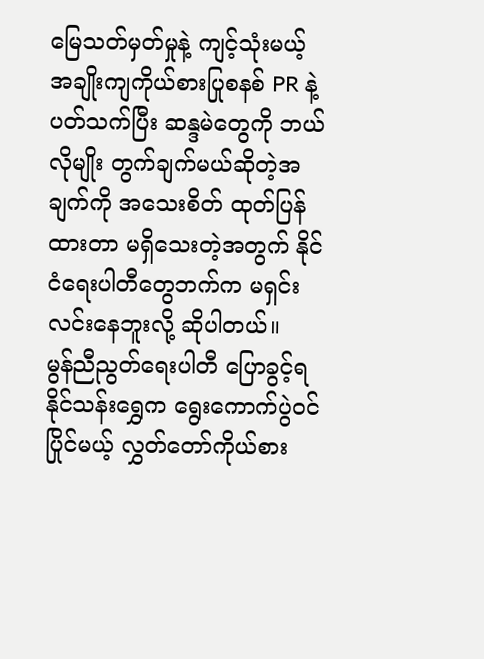မြေသတ်မှတ်မှုနဲ့ ကျင့်သုံးမယ့် အချိုးကျကိုယ်စားပြုစနစ် PR နဲ့ ပတ်သက်ပြီး ဆန္ဒမဲတွေကို ဘယ်လိုမျိုး တွက်ချက်မယ်ဆိုတဲ့အချက်ကို အသေးစိတ် ထုတ်ပြန်ထားတာ မရှိသေးတဲ့အတွက် နိုင်ငံရေးပါတီတွေဘက်က မရှင်းလင်းနေဘူးလို့ ဆိုပါတယ်။
မွန်ညီညွတ်ရေးပါတီ ပြောခွင့်ရ နိုင်သန်းရွှေက ရွေးကောက်ပွဲဝင်ပြိုင်မယ့် လွှတ်တော်ကိုယ်စား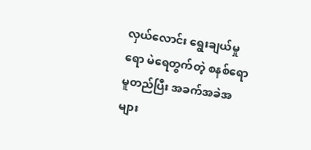လှယ်လောင်း ရွေးချယ်မှုရော မဲရေတွက်တဲ့ စနစ်ရော မူတည်ပြီး အခက်အခဲအများ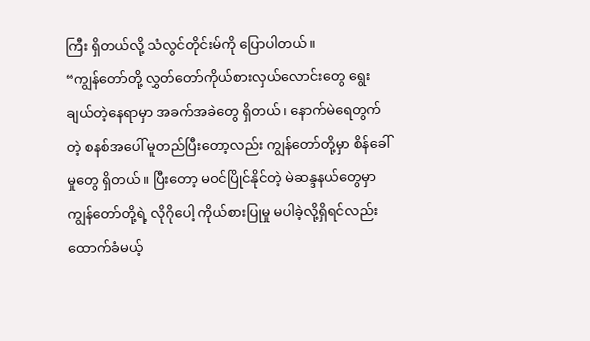ကြီး ရှိတယ်လို့ သံလွင်တိုင်းမ်ကို ပြောပါတယ်။
“ကျွန်တော်တို့ လွှတ်တော်ကိုယ်စားလှယ်လောင်းတွေ ရွေးချယ်တဲ့နေရာမှာ အခက်အခဲတွေ ရှိတယ်၊ နောက်မဲရေတွက်တဲ့ စနစ်အပေါ် မူတည်ပြီးတော့လည်း ကျွန်တော်တို့မှာ စိန်ခေါ်မှုတွေ ရှိတယ်။ ပြီးတော့ မဝင်ပြိုင်နိုင်တဲ့ မဲဆန္ဒနယ်တွေမှာ ကျွန်တော်တို့ရဲ့ လိုဂိုပေါ့ ကိုယ်စားပြုမှု မပါခဲ့လို့ရှိရင်လည်း ထောက်ခံမယ့်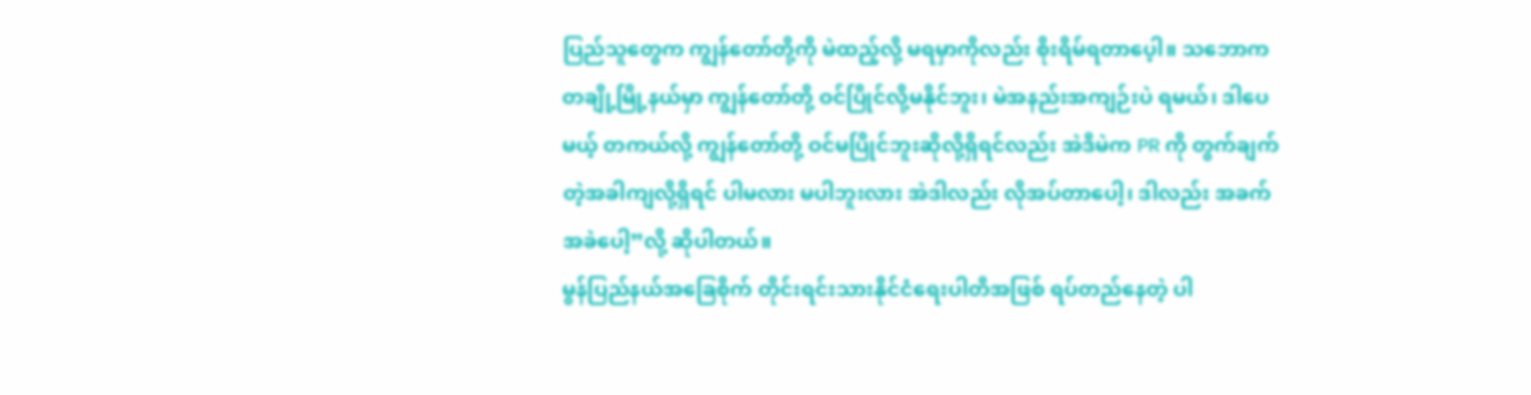ပြည်သူတွေက ကျွန်တော်တို့ကို မဲထည့်လို့ မရမှာကိုလည်း စိုးရိမ်ရတာပေ့ါ။ သဘောက တချို့မြို့နယ်မှာ ကျွန်တော်တို့ ဝင်ပြိုင်လို့မနိုင်ဘူး၊ မဲအနည်းအကျဉ်းပဲ ရမယ်၊ ဒါပေမယ့် တကယ်လို့ ကျွန်တော်တို့ ဝင်မပြိုင်ဘူးဆိုလို့ရှိရင်လည်း အဲဒီမဲက PR ကို တွက်ချက်တဲ့အခါကျလို့ရှိရင် ပါမလား မပါဘူးလား အဲဒါလည်း လိုအပ်တာပေါ့၊ ဒါလည်း အခက်အခဲပေါ့”လို့ ဆိုပါတယ်။
မွန်ပြည်နယ်အခြေစိုက် တိုင်းရင်းသားနိုင်ငံရေးပါတီအဖြစ် ရပ်တည်နေတဲ့ ပါ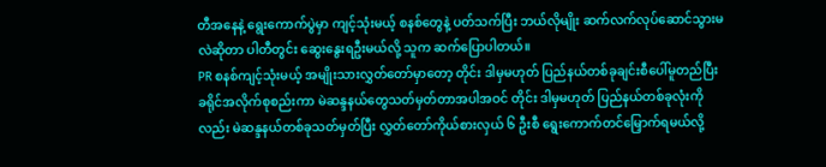တီအနေနဲ့ ရွေးကောက်ပွဲမှာ ကျင့်သုံးမယ့် စနစ်တွေနဲ့ ပတ်သက်ပြီး ဘယ်လိုမျိုး ဆက်လက်လုပ်ဆောင်သွားမလဲဆိုတာ ပါတီတွင်း ဆွေးနွေးရဦးမယ်လို့ သူက ဆက်ပြောပါတယ်။
PR စနစ်ကျင့်သုံးမယ့် အမျိုးသားလွှတ်တော်မှာတော့ တိုင်း ဒါမှမဟုတ် ပြည်နယ်တစ်ခုချင်းစီပေါ်မူတည်ပြီး ခရိုင်အလိုက်စုစည်းကာ မဲဆန္ဒနယ်တွေသတ်မှတ်တာအပါအဝင် တိုင်း ဒါမှမဟုတ် ပြည်နယ်တစ်ခုလုံးကိုလည်း မဲဆန္ဒနယ်တစ်ခုသတ်မှတ်ပြီး လွှတ်တော်ကိုယ်စားလှယ် ၆ ဦးစီ ရွေးကောက်တင်မြှောက်ရမယ်လို့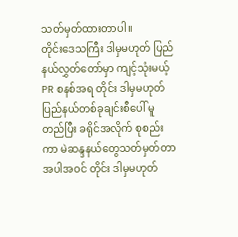သတ်မှတ်ထားတာပါ။
တိုင်းဒေသကြီး ဒါမှမဟုတ် ပြည်နယ်လွှတ်တော်မှာ ကျင့်သုံးမယ့် PR စနစ်အရ တိုင်း ဒါမှမဟုတ် ပြည်နယ်တစ်ခုချင်းစီပေါ် မူတည်ပြီး ခရိုင်အလိုက် စုစည်းကာ မဲဆန္ဒနယ်တွေသတ်မှတ်တာအပါအဝင် တိုင်း ဒါမှမဟုတ်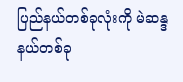ပြည်နယ်တစ်ခုလုံးကို မဲဆန္ဒနယ်တစ်ခု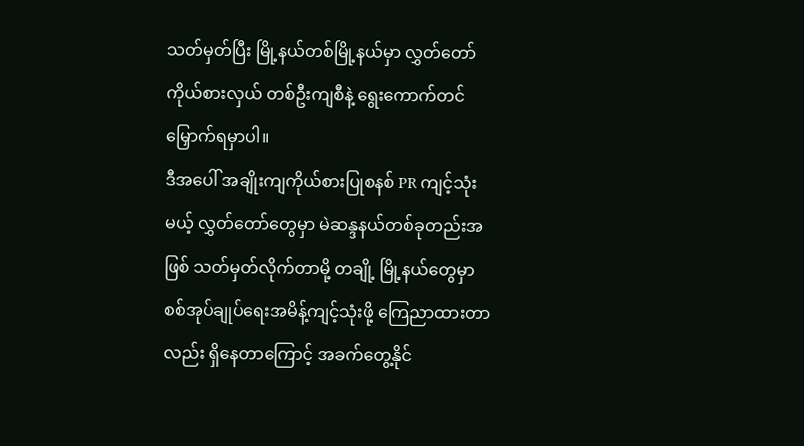သတ်မှတ်ပြီး မြို့နယ်တစ်မြို့နယ်မှာ လွှတ်တော်ကိုယ်စားလှယ် တစ်ဦးကျစီနဲ့ ရွေးကောက်တင်မြှောက်ရမှာပါ။
ဒီအပေါ် အချိုးကျကိုယ်စားပြုစနစ် PR ကျင့်သုံးမယ့် လွှတ်တော်တွေမှာ မဲဆန္ဒနယ်တစ်ခုတည်းအဖြစ် သတ်မှတ်လိုက်တာမို့ တချို့ မြို့နယ်တွေမှာ စစ်အုပ်ချုပ်ရေးအမိန့်ကျင့်သုံးဖို့ ကြေညာထားတာလည်း ရှိနေတာကြောင့် အခက်တွေ့နိုင်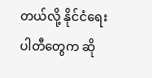တယ်လို့ နိုင်ငံရေးပါတီတွေက ဆို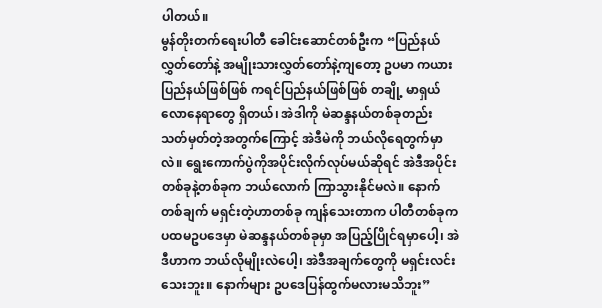ပါတယ်။
မွန်တိုးတက်ရေးပါတီ ခေါင်းဆောင်တစ်ဦးက “ပြည်နယ်လွှတ်တော်နဲ့ အမျိုးသားလွှတ်တော်နဲ့ကျတော့ ဥပမာ ကယားပြည်နယ်ဖြစ်ဖြစ် ကရင်ပြည်နယ်ဖြစ်ဖြစ် တချို့ မာရှယ်လောနေရာတွေ ရှိတယ်၊ အဲဒါကို မဲဆန္ဒနယ်တစ်ခုတည်း သတ်မှတ်တဲ့အတွက်ကြောင့် အဲဒီမဲကို ဘယ်လိုရေတွက်မှာလဲ။ ရွေးကောက်ပွဲကိုအပိုင်းလိုက်လုပ်မယ်ဆိုရင် အဲဒီအပိုင်းတစ်ခုနဲ့တစ်ခုက ဘယ်လောက် ကြာသွားနိုင်မလဲ။ နောက်တစ်ချက် မရှင်းတဲ့ဟာတစ်ခု ကျန်သေးတာက ပါတီတစ်ခုက ပထမဥပဒေမှာ မဲဆန္ဒနယ်တစ်ခုမှာ အပြည့်ပြိုင်ရမှာပေါ့၊ အဲဒီဟာက ဘယ်လိုမျိုးလဲပေါ့၊ အဲဒီအချက်တွေကို မရှင်းလင်းသေးဘူး။ နောက်များ ဥပဒေပြန်ထွက်မလားမသိဘူး”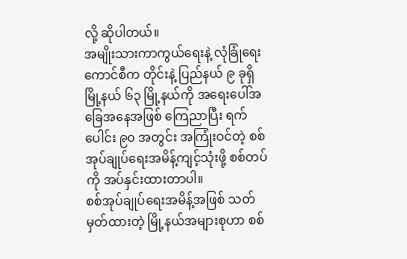လို့ ဆိုပါတယ်။
အမျိုးသားကာကွယ်ရေးနဲ့ လုံခြုံရေးကောင်စီက တိုင်းနဲ့ ပြည်နယ် ၉ ခုရှိ မြို့နယ် ၆၃ မြို့နယ်ကို အရေးပေါ်အခြေအနေအဖြစ် ကြေညာပြီး ရက်ပေါင်း ၉၀ အတွင်း အကြုံးဝင်တဲ့ စစ်အုပ်ချုပ်ရေးအမိန့်ကျင့်သုံးဖို့ စစ်တပ်ကို အပ်နှင်းထားတာပါ။
စစ်အုပ်ချုပ်ရေးအမိန့်အဖြစ် သတ်မှတ်ထားတဲ့ မြို့နယ်အများစုဟာ စစ်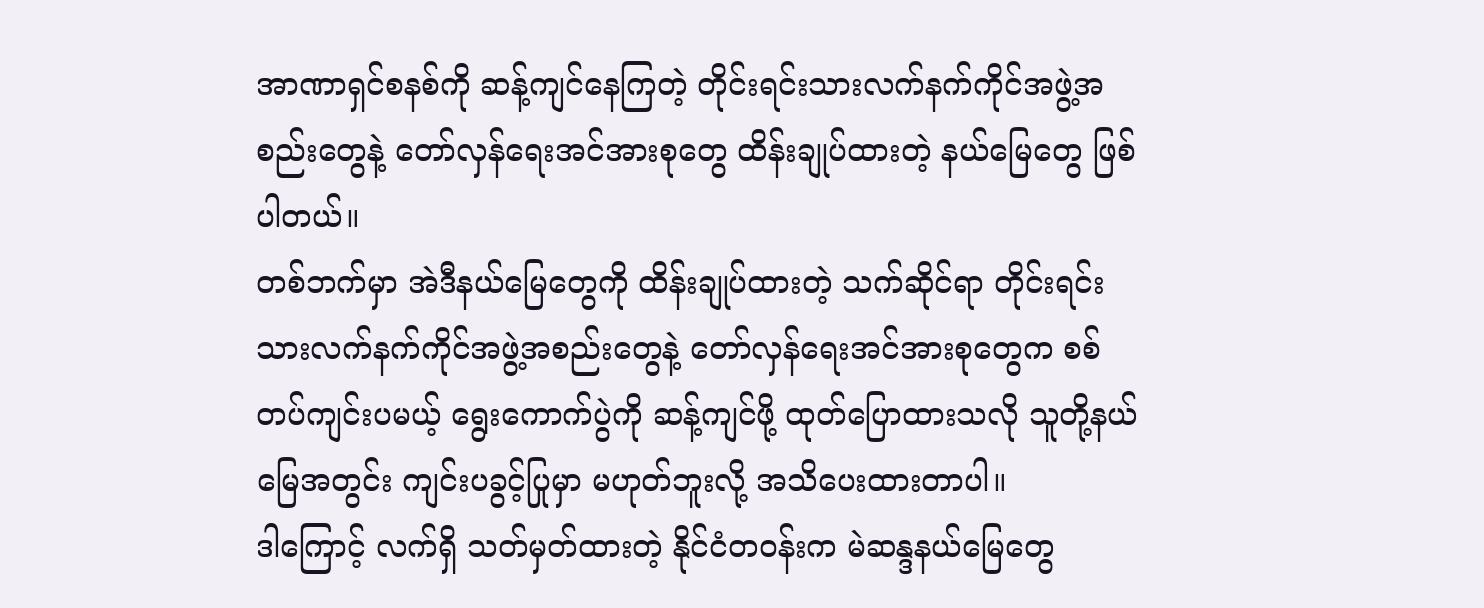အာဏာရှင်စနစ်ကို ဆန့်ကျင်နေကြတဲ့ တိုင်းရင်းသားလက်နက်ကိုင်အဖွဲ့အစည်းတွေနဲ့ တော်လှန်ရေးအင်အားစုတွေ ထိန်းချုပ်ထားတဲ့ နယ်မြေတွေ ဖြစ်ပါတယ်။
တစ်ဘက်မှာ အဲဒီနယ်မြေတွေကို ထိန်းချုပ်ထားတဲ့ သက်ဆိုင်ရာ တိုင်းရင်းသားလက်နက်ကိုင်အဖွဲ့အစည်းတွေနဲ့ တော်လှန်ရေးအင်အားစုတွေက စစ်တပ်ကျင်းပမယ့် ရွေးကောက်ပွဲကို ဆန့်ကျင်ဖို့ ထုတ်ပြောထားသလို သူတို့နယ်မြေအတွင်း ကျင်းပခွင့်ပြုမှာ မဟုတ်ဘူးလို့ အသိပေးထားတာပါ။
ဒါကြောင့် လက်ရှိ သတ်မှတ်ထားတဲ့ နိုင်ငံတဝန်းက မဲဆန္ဒနယ်မြေတွေ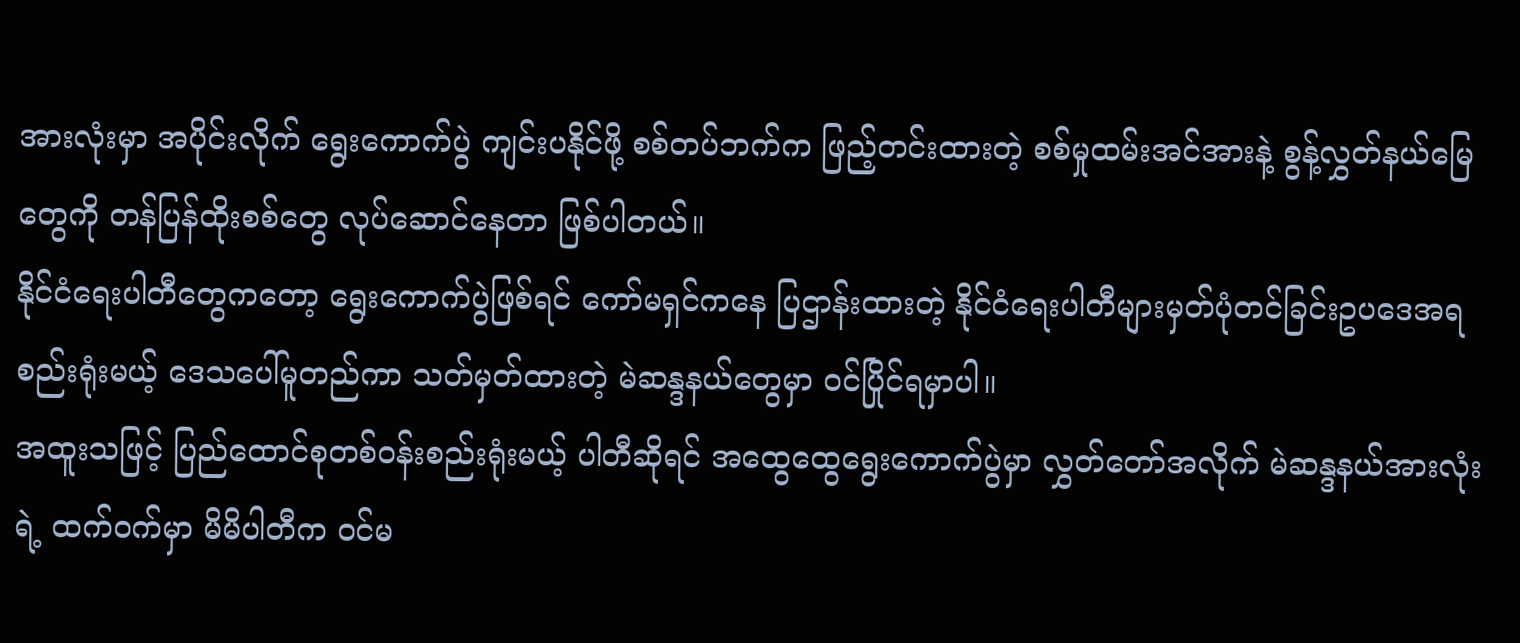အားလုံးမှာ အပိုင်းလိုက် ရွေးကောက်ပွဲ ကျင်းပနိုင်ဖို့ စစ်တပ်ဘက်က ဖြည့်တင်းထားတဲ့ စစ်မှုထမ်းအင်အားနဲ့ စွန့်လွှတ်နယ်မြေတွေကို တန်ပြန်ထိုးစစ်တွေ လုပ်ဆောင်နေတာ ဖြစ်ပါတယ်။
နိုင်ငံရေးပါတီတွေကတော့ ရွေးကောက်ပွဲဖြစ်ရင် ကော်မရှင်ကနေ ပြဌာန်းထားတဲ့ နိုင်ငံရေးပါတီများမှတ်ပုံတင်ခြင်းဥပဒေအရ စည်းရုံးမယ့် ဒေသပေါ်မူတည်ကာ သတ်မှတ်ထားတဲ့ မဲဆန္ဒနယ်တွေမှာ ဝင်ပြိုင်ရမှာပါ။
အထူးသဖြင့် ပြည်ထောင်စုတစ်ဝန်းစည်းရုံးမယ့် ပါတီဆိုရင် အထွေထွေရွေးကောက်ပွဲမှာ လွှတ်တော်အလိုက် မဲဆန္ဒနယ်အားလုံးရဲ့ ထက်ဝက်မှာ မိမိပါတီက ဝင်မ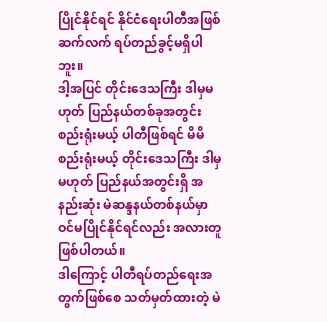ပြိုင်နိုင်ရင် နိုင်ငံရေးပါတီအဖြစ် ဆက်လက် ရပ်တည်ခွင့်မရှိပါဘူး။
ဒါ့အပြင် တိုင်းဒေသကြီး ဒါမှမဟုတ် ပြည်နယ်တစ်ခုအတွင်း စည်းရုံးမယ့် ပါတီဖြစ်ရင် မိမိစည်းရုံးမယ့် တိုင်းဒေသကြီး ဒါမှမဟုတ် ပြည်နယ်အတွင်းရှိ အနည်းဆုံး မဲဆန္ဒနယ်တစ်နယ်မှာ ဝင်မပြိုင်နိုင်ရင်လည်း အလားတူ ဖြစ်ပါတယ်။
ဒါကြောင့် ပါတီရပ်တည်ရေးအတွက်ဖြစ်စေ သတ်မှတ်ထားတဲ့ မဲ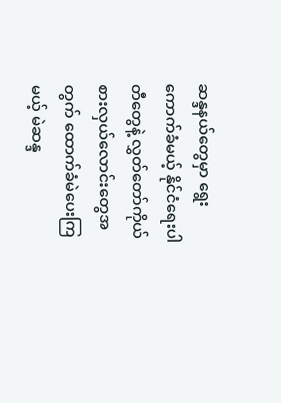ဆန္ဒနယ်တွေမှာ ရွေးကောက်ခံမယ့် နိုင်ငံရေးပါတီတွေနဲ့ လွှတ်တော်ကိုယ်စားလှယ်လောင်းတွေအတွက် ထောက်ခံမဲပေးကြမယ့် မဲဆန္ဒ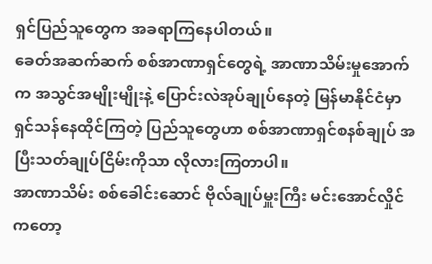ရှင်ပြည်သူတွေက အခရာကြနေပါတယ်။
ခေတ်အဆက်ဆက် စစ်အာဏာရှင်တွေရဲ့ အာဏာသိမ်းမှုအောက်က အသွင်အမျိုးမျိုးနဲ့ ပြောင်းလဲအုပ်ချုပ်နေတဲ့ မြန်မာနိုင်ငံမှာ ရှင်သန်နေထိုင်ကြတဲ့ ပြည်သူတွေဟာ စစ်အာဏာရှင်စနစ်ချုပ် အပြီးသတ်ချုပ်ငြိမ်းကိုသာ လိုလားကြတာပါ။
အာဏာသိမ်း စစ်ခေါင်းဆောင် ဗိုလ်ချုပ်မှူးကြီး မင်းအောင်လှိုင်ကတော့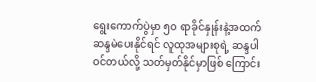ရွေးကောက်ပွဲမှာ ၅၀ ရာခိုင်နှုန်းနဲ့အထက် ဆန္ဒမဲပေးနိုင်ရင် လူထုအများစုရဲ့ ဆန္ဒပါဝင်တယ်လို့ သတ်မှတ်နိုင်မှာဖြစ် ကြောင်း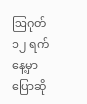ဩဂုတ် ၁၂ ရက်နေ့မှာ ပြောဆို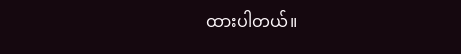ထားပါတယ်။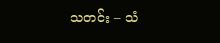သတင်း – သံ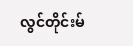လွင်တိုင်းမ်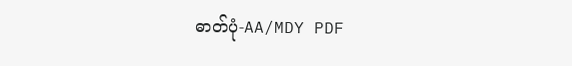ဓာတ်ပုံ-AA/MDY PDF